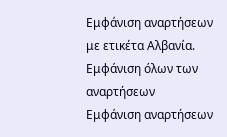Εμφάνιση αναρτήσεων με ετικέτα Αλβανία. Εμφάνιση όλων των αναρτήσεων
Εμφάνιση αναρτήσεων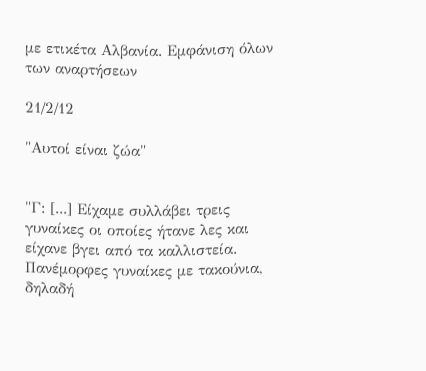με ετικέτα Αλβανία. Εμφάνιση όλων των αναρτήσεων

21/2/12

"Αυτοί είναι ζώα"


"Γ: [...] Είχαμε συλλάβει τρεις γυναίκες οι οποίες ήτανε λες και είχανε βγει από τα καλλιστεία. Πανέμορφες γυναίκες με τακούνια, δηλαδή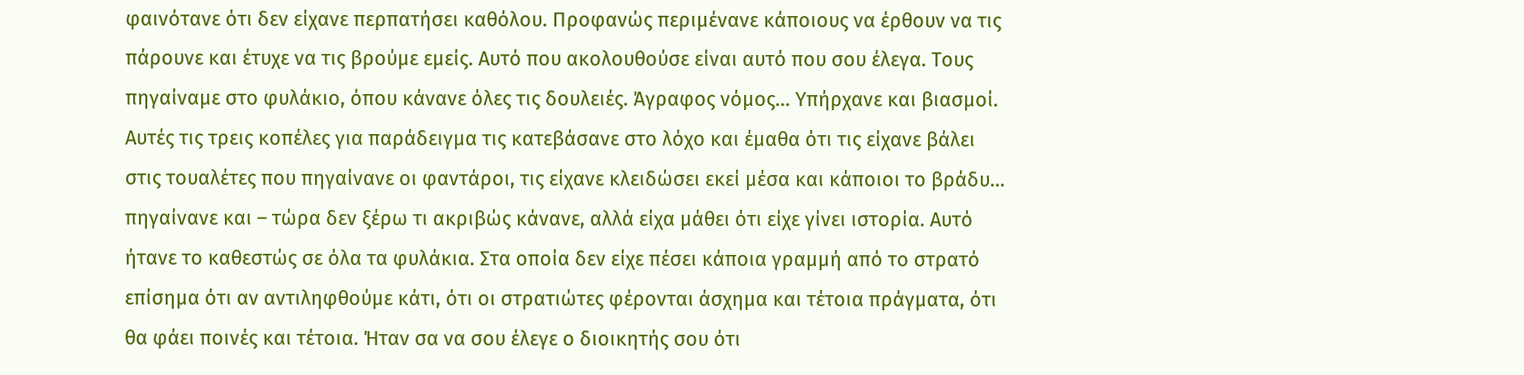φαινότανε ότι δεν είχανε περπατήσει καθόλου. Προφανώς περιμένανε κάποιους να έρθουν να τις πάρουνε και έτυχε να τις βρούμε εμείς. Αυτό που ακολουθούσε είναι αυτό που σου έλεγα. Τους πηγαίναμε στο φυλάκιο, όπου κάνανε όλες τις δουλειές. Άγραφος νόμος... Υπήρχανε και βιασμοί. Αυτές τις τρεις κοπέλες για παράδειγμα τις κατεβάσανε στο λόχο και έμαθα ότι τις είχανε βάλει στις τουαλέτες που πηγαίνανε οι φαντάροι, τις είχανε κλειδώσει εκεί μέσα και κάποιοι το βράδυ... πηγαίνανε και – τώρα δεν ξέρω τι ακριβώς κάνανε, αλλά είχα μάθει ότι είχε γίνει ιστορία. Αυτό ήτανε το καθεστώς σε όλα τα φυλάκια. Στα οποία δεν είχε πέσει κάποια γραμμή από το στρατό επίσημα ότι αν αντιληφθούμε κάτι, ότι οι στρατιώτες φέρονται άσχημα και τέτοια πράγματα, ότι θα φάει ποινές και τέτοια. Ήταν σα να σου έλεγε ο διοικητής σου ότι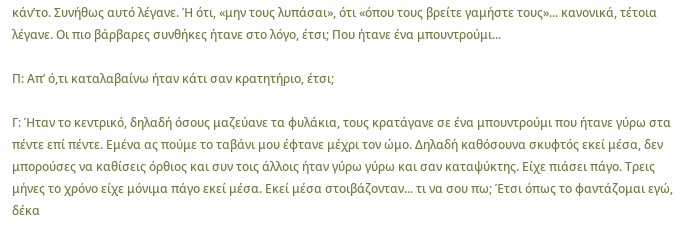κάν’το. Συνήθως αυτό λέγανε. Ή ότι, «μην τους λυπάσαι», ότι «όπου τους βρείτε γαμήστε τους»... κανονικά, τέτοια λέγανε. Οι πιο βάρβαρες συνθήκες ήτανε στο λόγο, έτσι; Που ήτανε ένα μπουντρούμι...

Π: Απ’ ό,τι καταλαβαίνω ήταν κάτι σαν κρατητήριο, έτσι;

Γ: Ήταν το κεντρικό, δηλαδή όσους μαζεύανε τα φυλάκια, τους κρατάγανε σε ένα μπουντρούμι που ήτανε γύρω στα πέντε επί πέντε. Εμένα ας πούμε το ταβάνι μου έφτανε μέχρι τον ώμο. Δηλαδή καθόσουνα σκυφτός εκεί μέσα, δεν μπορούσες να καθίσεις όρθιος και συν τοις άλλοις ήταν γύρω γύρω και σαν καταψύκτης. Είχε πιάσει πάγο. Τρεις μήνες το χρόνο είχε μόνιμα πάγο εκεί μέσα. Εκεί μέσα στοιβάζονταν... τι να σου πω; Έτσι όπως το φαντάζομαι εγώ, δέκα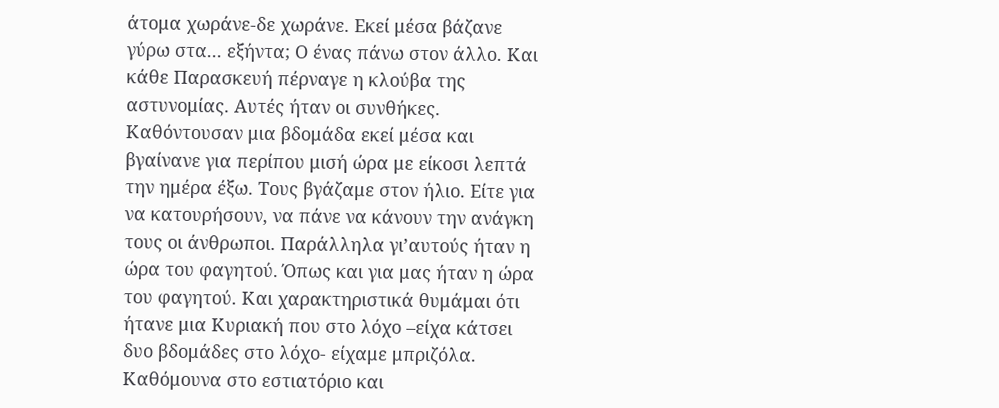άτομα χωράνε-δε χωράνε. Εκεί μέσα βάζανε γύρω στα... εξήντα; Ο ένας πάνω στον άλλο. Και κάθε Παρασκευή πέρναγε η κλούβα της αστυνομίας. Αυτές ήταν οι συνθήκες. Καθόντουσαν μια βδομάδα εκεί μέσα και βγαίνανε για περίπου μισή ώρα με είκοσι λεπτά την ημέρα έξω. Τους βγάζαμε στον ήλιο. Είτε για να κατουρήσουν, να πάνε να κάνουν την ανάγκη τους οι άνθρωποι. Παράλληλα γι’αυτούς ήταν η ώρα του φαγητού. Όπως και για μας ήταν η ώρα του φαγητού. Και χαρακτηριστικά θυμάμαι ότι ήτανε μια Κυριακή που στο λόχο –είχα κάτσει δυο βδομάδες στο λόχο- είχαμε μπριζόλα. Καθόμουνα στο εστιατόριο και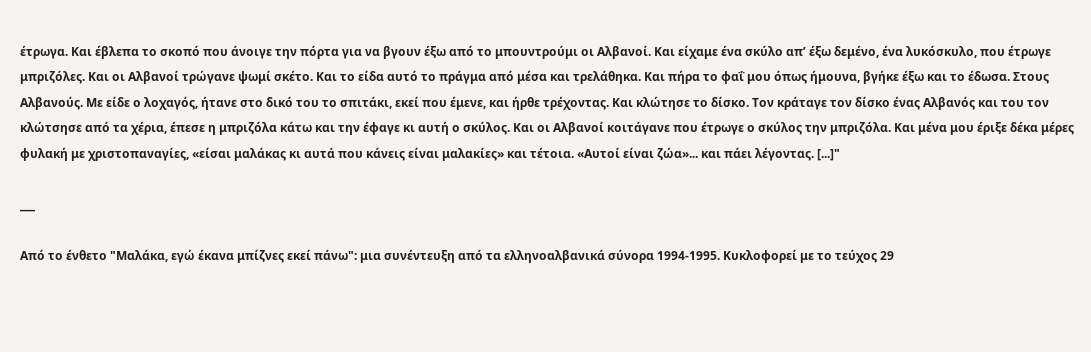έτρωγα. Και έβλεπα το σκοπό που άνοιγε την πόρτα για να βγουν έξω από το μπουντρούμι οι Αλβανοί. Και είχαμε ένα σκύλο απ’ έξω δεμένο, ένα λυκόσκυλο, που έτρωγε μπριζόλες. Και οι Αλβανοί τρώγανε ψωμί σκέτο. Και το είδα αυτό το πράγμα από μέσα και τρελάθηκα. Και πήρα το φαΐ μου όπως ήμουνα, βγήκε έξω και το έδωσα. Στους Αλβανούς. Με είδε ο λοχαγός, ήτανε στο δικό του το σπιτάκι, εκεί που έμενε, και ήρθε τρέχοντας. Και κλώτησε το δίσκο. Τον κράταγε τον δίσκο ένας Αλβανός και του τον κλώτσησε από τα χέρια, έπεσε η μπριζόλα κάτω και την έφαγε κι αυτή ο σκύλος. Και οι Αλβανοί κοιτάγανε που έτρωγε ο σκύλος την μπριζόλα. Και μένα μου έριξε δέκα μέρες φυλακή με χριστοπαναγίες, «είσαι μαλάκας κι αυτά που κάνεις είναι μαλακίες» και τέτοια. «Αυτοί είναι ζώα»... και πάει λέγοντας. [...]"

___

Από το ένθετο "Μαλάκα, εγώ έκανα μπίζνες εκεί πάνω": μια συνέντευξη από τα ελληνοαλβανικά σύνορα 1994-1995. Κυκλοφορεί με το τεύχος 29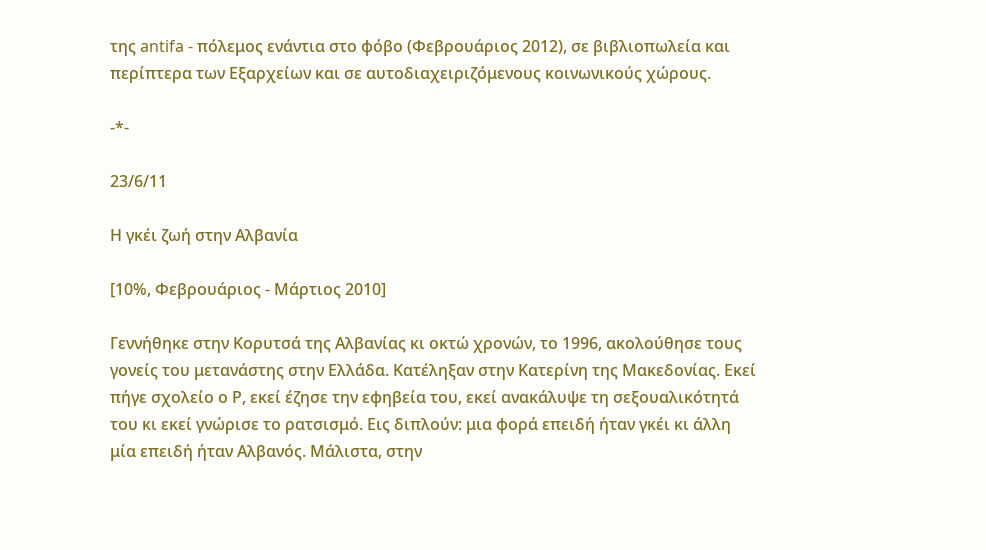της antifa - πόλεμος ενάντια στο φόβο (Φεβρουάριος 2012), σε βιβλιοπωλεία και περίπτερα των Eξαρχείων και σε αυτοδιαχειριζόμενους κοινωνικούς χώρους.

-*-

23/6/11

Η γκέι ζωή στην Αλβανία

[10%, Φεβρουάριος - Μάρτιος 2010]

Γεννήθηκε στην Κορυτσά της Αλβανίας κι οκτώ χρονών, το 1996, ακολούθησε τους γονείς του μετανάστης στην Ελλάδα. Κατέληξαν στην Κατερίνη της Μακεδονίας. Εκεί πήγε σχολείο ο Ρ, εκεί έζησε την εφηβεία του, εκεί ανακάλυψε τη σεξουαλικότητά του κι εκεί γνώρισε το ρατσισμό. Εις διπλούν: μια φορά επειδή ήταν γκέι κι άλλη μία επειδή ήταν Αλβανός. Μάλιστα, στην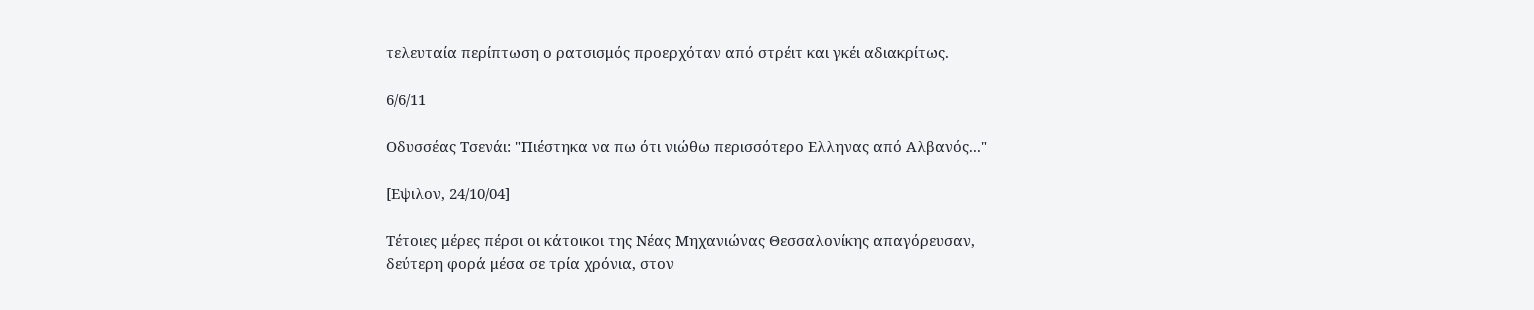τελευταία περίπτωση ο ρατσισμός προερχόταν από στρέιτ και γκέι αδιακρίτως.

6/6/11

Οδυσσέας Τσενάι: "Πιέστηκα να πω ότι νιώθω περισσότερο Ελληνας από Αλβανός..."

[Εψιλον, 24/10/04]

Τέτοιες μέρες πέρσι οι κάτοικοι της Νέας Μηχανιώνας Θεσσαλονίκης απαγόρευσαν,  δεύτερη φορά μέσα σε τρία χρόνια, στον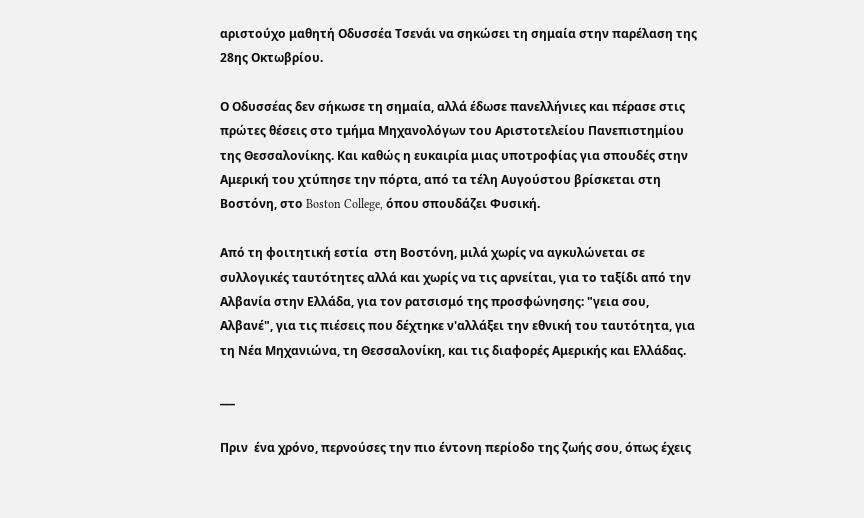αριστούχο μαθητή Οδυσσέα Τσενάι να σηκώσει τη σημαία στην παρέλαση της 28ης Οκτωβρίου.

Ο Οδυσσέας δεν σήκωσε τη σημαία, αλλά έδωσε πανελλήνιες και πέρασε στις πρώτες θέσεις στο τμήμα Μηχανολόγων του Αριστοτελείου Πανεπιστημίου της Θεσσαλονίκης. Και καθώς η ευκαιρία μιας υποτροφίας για σπουδές στην Αμερική του χτύπησε την πόρτα, από τα τέλη Αυγούστου βρίσκεται στη Βοστόνη, στο Boston College, όπου σπουδάζει Φυσική.

Από τη φοιτητική εστία  στη Βοστόνη, μιλά χωρίς να αγκυλώνεται σε συλλογικές ταυτότητες αλλά και χωρίς να τις αρνείται, για το ταξίδι από την Αλβανία στην Ελλάδα, για τον ρατσισμό της προσφώνησης: "γεια σου, Αλβανέ", για τις πιέσεις που δέχτηκε ν'αλλάξει την εθνική του ταυτότητα, για τη Νέα Μηχανιώνα, τη Θεσσαλονίκη, και τις διαφορές Αμερικής και Ελλάδας.

___

Πριν  ένα χρόνο, περνούσες την πιο έντονη περίοδο της ζωής σου, όπως έχεις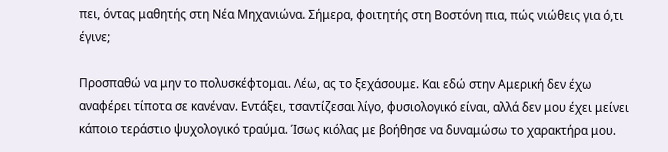πει, όντας μαθητής στη Νέα Μηχανιώνα. Σήμερα, φοιτητής στη Βοστόνη πια, πώς νιώθεις για ό,τι έγινε;

Προσπαθώ να μην το πολυσκέφτομαι. Λέω, ας το ξεχάσουμε. Και εδώ στην Αμερική δεν έχω αναφέρει τίποτα σε κανέναν. Εντάξει, τσαντίζεσαι λίγο, φυσιολογικό είναι, αλλά δεν μου έχει μείνει κάποιο τεράστιο ψυχολογικό τραύμα. Ίσως κιόλας με βοήθησε να δυναμώσω το χαρακτήρα μου.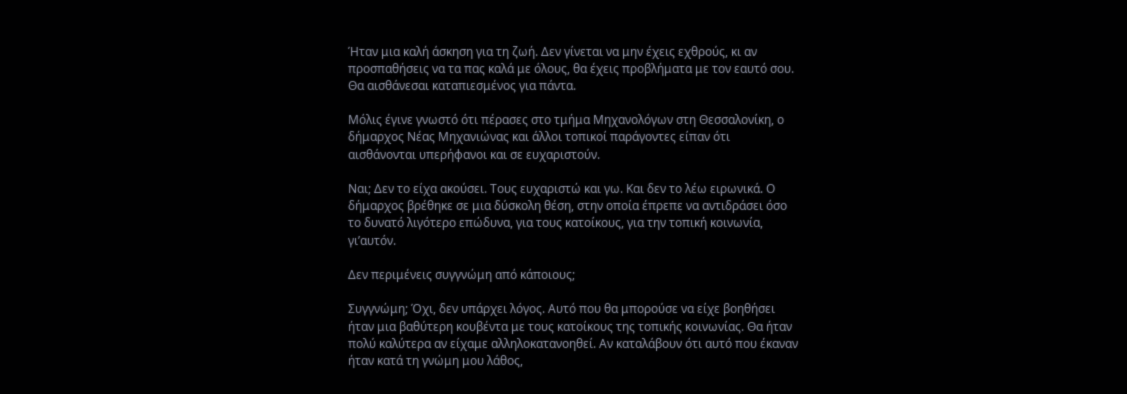Ήταν μια καλή άσκηση για τη ζωή. Δεν γίνεται να μην έχεις εχθρούς, κι αν προσπαθήσεις να τα πας καλά με όλους, θα έχεις προβλήματα με τον εαυτό σου. Θα αισθάνεσαι καταπιεσμένος για πάντα.

Μόλις έγινε γνωστό ότι πέρασες στο τμήμα Μηχανολόγων στη Θεσσαλονίκη, ο δήμαρχος Νέας Μηχανιώνας και άλλοι τοπικοί παράγοντες είπαν ότι αισθάνονται υπερήφανοι και σε ευχαριστούν.

Ναι; Δεν το είχα ακούσει. Τους ευχαριστώ και γω. Και δεν το λέω ειρωνικά. Ο δήμαρχος βρέθηκε σε μια δύσκολη θέση, στην οποία έπρεπε να αντιδράσει όσο το δυνατό λιγότερο επώδυνα, για τους κατοίκους, για την τοπική κοινωνία, γι’αυτόν.

Δεν περιμένεις συγγνώμη από κάποιους;

Συγγνώμη; Όχι, δεν υπάρχει λόγος. Αυτό που θα μπορούσε να είχε βοηθήσει ήταν μια βαθύτερη κουβέντα με τους κατοίκους της τοπικής κοινωνίας. Θα ήταν πολύ καλύτερα αν είχαμε αλληλοκατανοηθεί. Αν καταλάβουν ότι αυτό που έκαναν ήταν κατά τη γνώμη μου λάθος,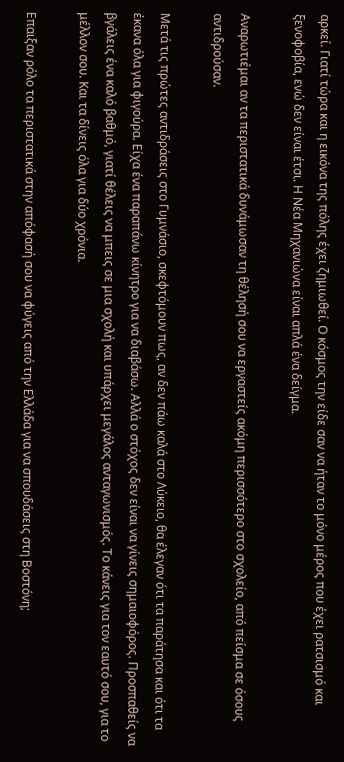αρκεί. Γιατί τώρα και η εικόνα της πόλης έχει ζημιωθεί. Ο κόσμος την είδε σαν να ήταν το μόνο μέρος που έχει ρατσισμό και ξενοφοβία, ενώ δεν είναι έτσι. Η Νέα Μηχανιώνα είναι απλά ένα δείγμα.

Αναρωτιέμαι αν τα περιστατικά δυνάμωσαν τη θέλησή σου να εργαστείς ακόμη περισσότερο στο σχολείο, από πείσμα σε όσους αντιδρούσαν.

Μετά τις πρώτες αντιδράσεις στο Γυμνάσιο, σκεφτόμουν πως, αν δεν πάω καλά στο Λύκειο, θα έλεγαν ότι τα παράτησα και ότι τα έκανα όλα για φιγούρα. Είχα ένα παραπάνω κίνητρο για να διαβάσω. Αλλά ο στόχος δεν είναι να γίνεις σημαιοφόρος. Προσπαθείς να βγάλεις ένα καλό βαθμό, γιατί θέλεις να μπεις σε μια σχολή και υπάρχει μεγάλος ανταγωνισμός. Το κάνεις για τον εαυτό σου, για το μέλλον σου. Και τα δίνεις όλα για δύο χρόνια.

Επαιξαν ρόλο τα περιστατικά στην απόφασή σου να φύγεις από την Ελλάδα για να σπουδάσεις στη Βοστόνη;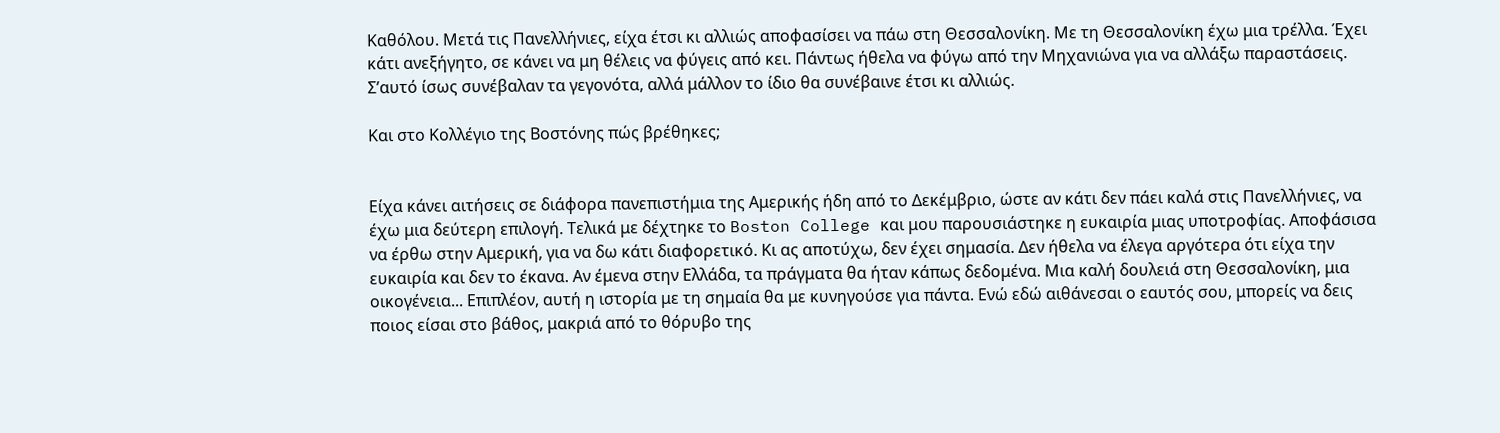Καθόλου. Μετά τις Πανελλήνιες, είχα έτσι κι αλλιώς αποφασίσει να πάω στη Θεσσαλονίκη. Με τη Θεσσαλονίκη έχω μια τρέλλα. Έχει κάτι ανεξήγητο, σε κάνει να μη θέλεις να φύγεις από κει. Πάντως ήθελα να φύγω από την Μηχανιώνα για να αλλάξω παραστάσεις. Σ’αυτό ίσως συνέβαλαν τα γεγονότα, αλλά μάλλον το ίδιο θα συνέβαινε έτσι κι αλλιώς.

Και στο Κολλέγιο της Βοστόνης πώς βρέθηκες;


Είχα κάνει αιτήσεις σε διάφορα πανεπιστήμια της Αμερικής ήδη από το Δεκέμβριο, ώστε αν κάτι δεν πάει καλά στις Πανελλήνιες, να έχω μια δεύτερη επιλογή. Τελικά με δέχτηκε το Boston College και μου παρουσιάστηκε η ευκαιρία μιας υποτροφίας. Αποφάσισα να έρθω στην Αμερική, για να δω κάτι διαφορετικό. Κι ας αποτύχω, δεν έχει σημασία. Δεν ήθελα να έλεγα αργότερα ότι είχα την ευκαιρία και δεν το έκανα. Αν έμενα στην Ελλάδα, τα πράγματα θα ήταν κάπως δεδομένα. Μια καλή δουλειά στη Θεσσαλονίκη, μια οικογένεια... Επιπλέον, αυτή η ιστορία με τη σημαία θα με κυνηγούσε για πάντα. Ενώ εδώ αιθάνεσαι ο εαυτός σου, μπορείς να δεις ποιος είσαι στο βάθος, μακριά από το θόρυβο της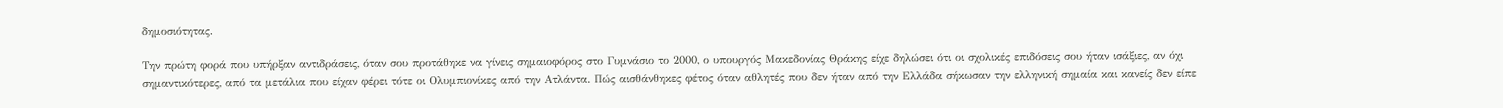δημοσιότητας.

Την πρώτη φορά που υπήρξαν αντιδράσεις, όταν σου προτάθηκε να γίνεις σημαιοφόρος στο Γυμνάσιο το 2000, ο υπουργός Μακεδονίας Θράκης είχε δηλώσει ότι οι σχολικές επιδόσεις σου ήταν ισάξιες, αν όχι σημαντικότερες, από τα μετάλια που είχαν φέρει τότε οι Ολυμπιονίκες από την Ατλάντα. Πώς αισθάνθηκες φέτος όταν αθλητές που δεν ήταν από την Ελλάδα σήκωσαν την ελληνική σημαία και κανείς δεν είπε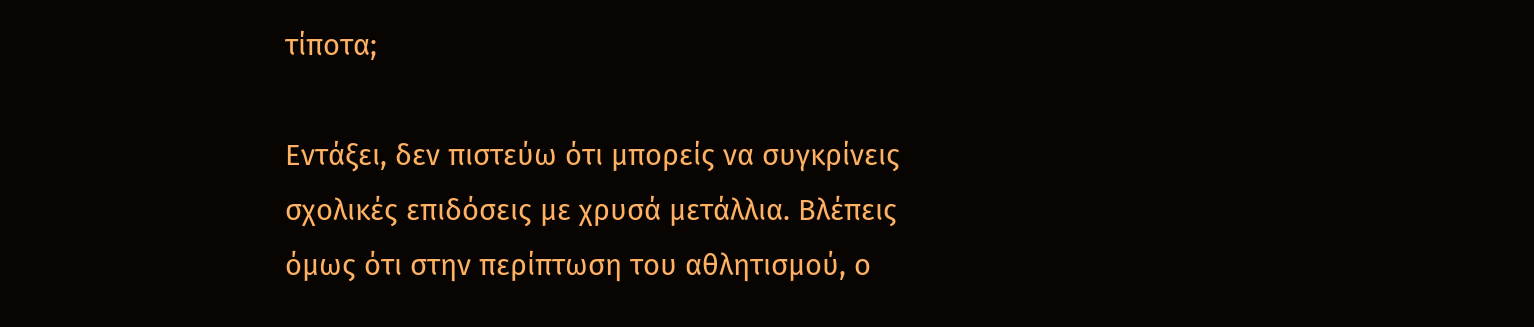τίποτα;

Εντάξει, δεν πιστεύω ότι μπορείς να συγκρίνεις σχολικές επιδόσεις με χρυσά μετάλλια. Βλέπεις όμως ότι στην περίπτωση του αθλητισμού, ο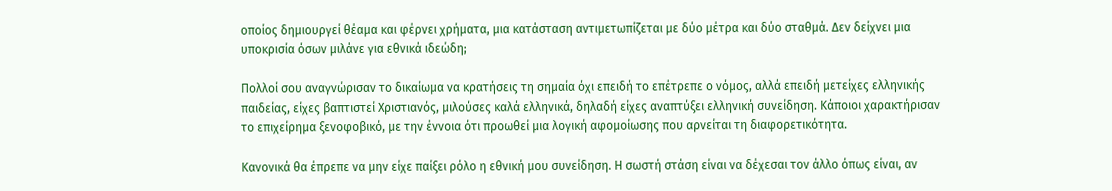οποίος δημιουργεί θέαμα και φέρνει χρήματα, μια κατάσταση αντιμετωπίζεται με δύο μέτρα και δύο σταθμά. Δεν δείχνει μια υποκρισία όσων μιλάνε για εθνικά ιδεώδη;

Πολλοί σου αναγνώρισαν το δικαίωμα να κρατήσεις τη σημαία όχι επειδή το επέτρεπε ο νόμος, αλλά επειδή μετείχες ελληνικής παιδείας, είχες βαπτιστεί Χριστιανός, μιλούσες καλά ελληνικά, δηλαδή είχες αναπτύξει ελληνική συνείδηση. Κάποιοι χαρακτήρισαν το επιχείρημα ξενοφοβικό, με την έννοια ότι προωθεί μια λογική αφομοίωσης που αρνείται τη διαφορετικότητα.

Κανονικά θα έπρεπε να μην είχε παίξει ρόλο η εθνική μου συνείδηση. Η σωστή στάση είναι να δέχεσαι τον άλλο όπως είναι, αν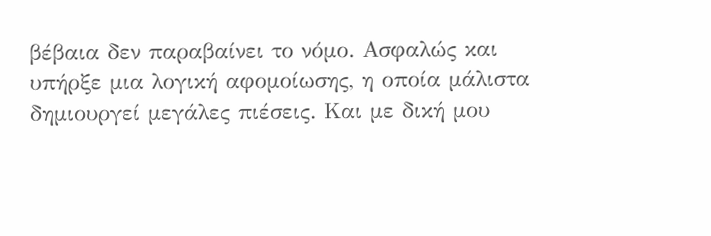βέβαια δεν παραβαίνει το νόμο. Ασφαλώς και υπήρξε μια λογική αφομοίωσης, η οποία μάλιστα δημιουργεί μεγάλες πιέσεις. Και με δική μου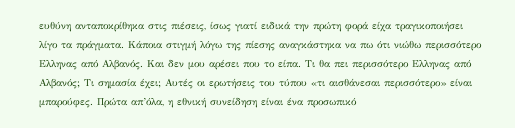ευθύνη ανταποκρίθηκα στις πιέσεις, ίσως γιατί ειδικά την πρώτη φορά είχα τραγικοποιήσει λίγο τα πράγματα. Κάποια στιγμή λόγω της πίεσης αναγκάστηκα να πω ότι νιώθω περισσότερο Ελληνας από Αλβανός. Και δεν μου αρέσει που το είπα. Τι θα πει περισσότερο Ελληνας από Αλβανός; Τι σημασία έχει; Αυτές οι ερωτήσεις του τύπου «τι αισθάνεσαι περισσότερο» είναι μπαρούφες. Πρώτα απ’όλα, η εθνική συνείδηση είναι ένα προσωπικό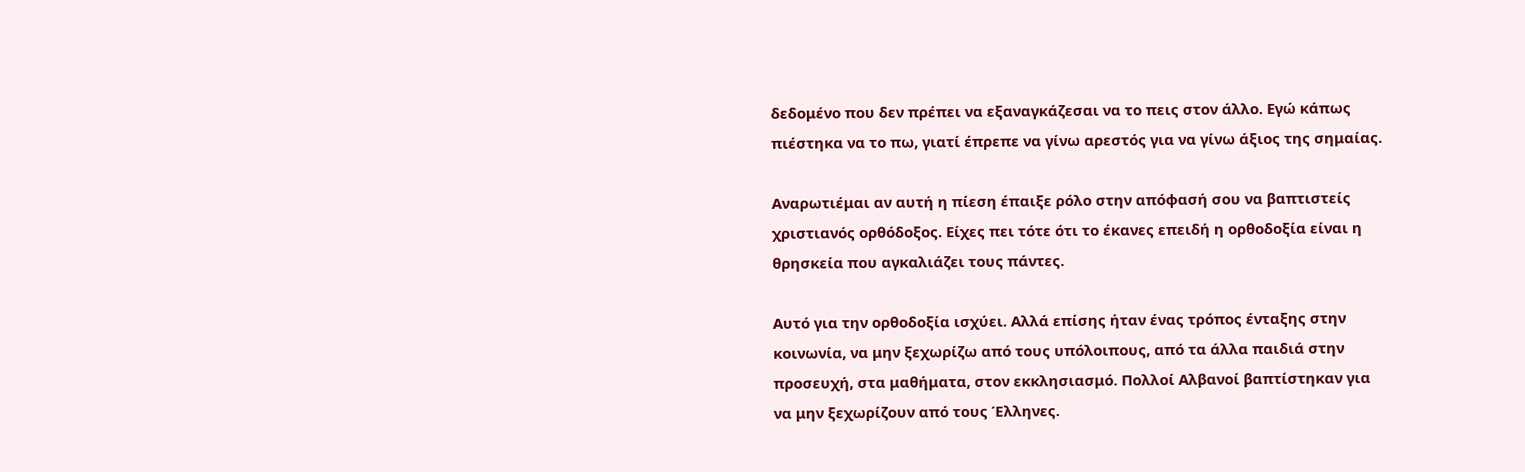δεδομένο που δεν πρέπει να εξαναγκάζεσαι να το πεις στον άλλο. Εγώ κάπως πιέστηκα να το πω, γιατί έπρεπε να γίνω αρεστός για να γίνω άξιος της σημαίας.

Αναρωτιέμαι αν αυτή η πίεση έπαιξε ρόλο στην απόφασή σου να βαπτιστείς χριστιανός ορθόδοξος. Είχες πει τότε ότι το έκανες επειδή η ορθοδοξία είναι η θρησκεία που αγκαλιάζει τους πάντες.

Αυτό για την ορθοδοξία ισχύει. Αλλά επίσης ήταν ένας τρόπος ένταξης στην κοινωνία, να μην ξεχωρίζω από τους υπόλοιπους, από τα άλλα παιδιά στην προσευχή, στα μαθήματα, στον εκκλησιασμό. Πολλοί Αλβανοί βαπτίστηκαν για να μην ξεχωρίζουν από τους Έλληνες.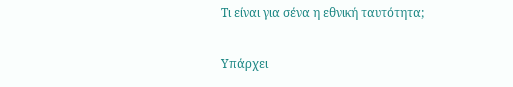Τι είναι για σένα η εθνική ταυτότητα;

Υπάρχει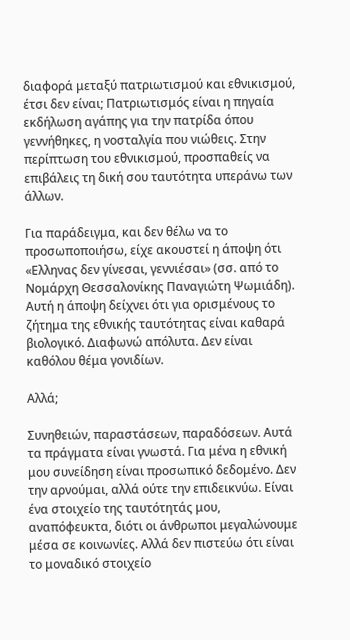διαφορά μεταξύ πατριωτισμού και εθνικισμού, έτσι δεν είναι; Πατριωτισμός είναι η πηγαία εκδήλωση αγάπης για την πατρίδα όπου γεννήθηκες, η νοσταλγία που νιώθεις. Στην περίπτωση του εθνικισμού, προσπαθείς να επιβάλεις τη δική σου ταυτότητα υπεράνω των άλλων.

Για παράδειγμα, και δεν θέλω να το προσωποποιήσω, είχε ακουστεί η άποψη ότι «Ελληνας δεν γίνεσαι, γεννιέσαι» (σσ. από το Νομάρχη Θεσσαλονίκης Παναγιώτη Ψωμιάδη). Αυτή η άποψη δείχνει ότι για ορισμένους το ζήτημα της εθνικής ταυτότητας είναι καθαρά βιολογικό. Διαφωνώ απόλυτα. Δεν είναι καθόλου θέμα γονιδίων.

Αλλά;

Συνηθειών, παραστάσεων, παραδόσεων. Αυτά τα πράγματα είναι γνωστά. Για μένα η εθνική μου συνείδηση είναι προσωπικό δεδομένο. Δεν την αρνούμαι, αλλά ούτε την επιδεικνύω. Είναι ένα στοιχείο της ταυτότητάς μου, αναπόφευκτα, διότι οι άνθρωποι μεγαλώνουμε μέσα σε κοινωνίες. Αλλά δεν πιστεύω ότι είναι το μοναδικό στοιχείο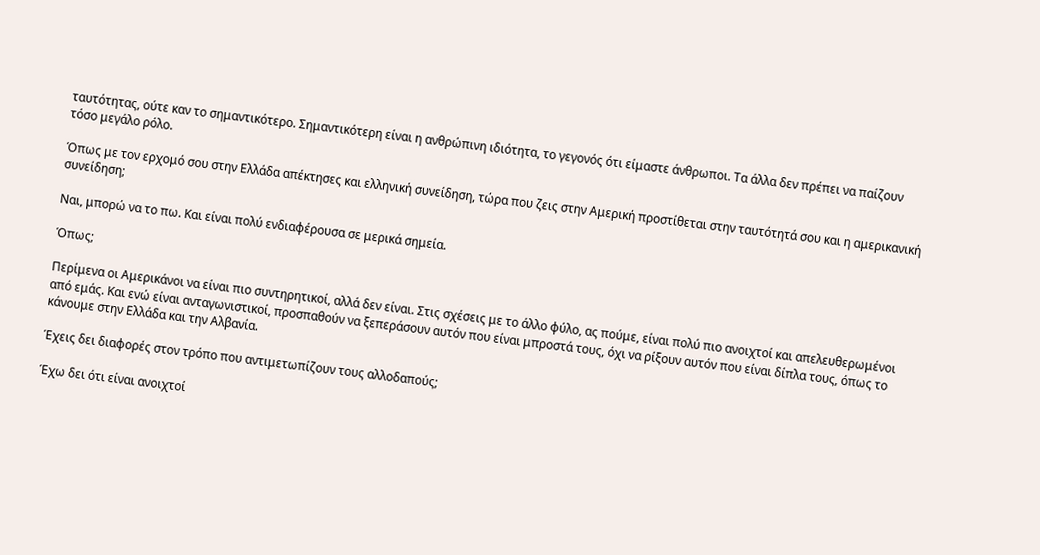ταυτότητας, ούτε καν το σημαντικότερο. Σημαντικότερη είναι η ανθρώπινη ιδιότητα, το γεγονός ότι είμαστε άνθρωποι. Τα άλλα δεν πρέπει να παίζουν τόσο μεγάλο ρόλο.

Όπως με τον ερχομό σου στην Ελλάδα απέκτησες και ελληνική συνείδηση, τώρα που ζεις στην Αμερική προστίθεται στην ταυτότητά σου και η αμερικανική συνείδηση;

Ναι, μπορώ να το πω. Και είναι πολύ ενδιαφέρουσα σε μερικά σημεία.

Όπως;

Περίμενα οι Αμερικάνοι να είναι πιο συντηρητικοί, αλλά δεν είναι. Στις σχέσεις με το άλλο φύλο, ας πούμε, είναι πολύ πιο ανοιχτοί και απελευθερωμένοι από εμάς. Και ενώ είναι ανταγωνιστικοί, προσπαθούν να ξεπεράσουν αυτόν που είναι μπροστά τους, όχι να ρίξουν αυτόν που είναι δίπλα τους, όπως το κάνουμε στην Ελλάδα και την Αλβανία.

Έχεις δει διαφορές στον τρόπο που αντιμετωπίζουν τους αλλοδαπούς;

Έχω δει ότι είναι ανοιχτοί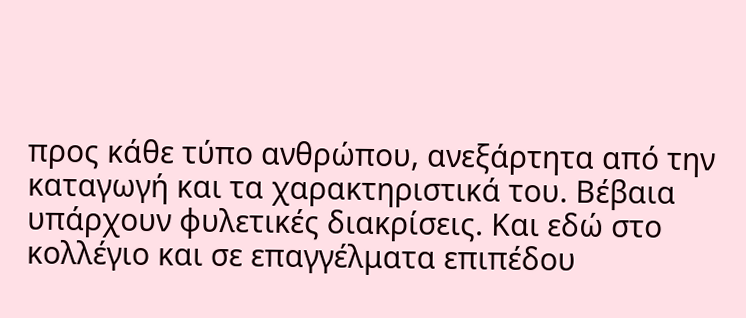προς κάθε τύπο ανθρώπου, ανεξάρτητα από την καταγωγή και τα χαρακτηριστικά του. Βέβαια υπάρχουν φυλετικές διακρίσεις. Και εδώ στο κολλέγιο και σε επαγγέλματα επιπέδου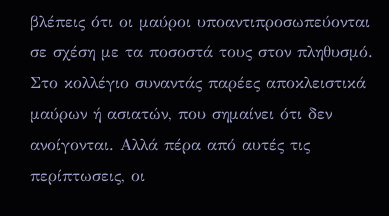βλέπεις ότι οι μαύροι υποαντιπροσωπεύονται σε σχέση με τα ποσοστά τους στον πληθυσμό. Στο κολλέγιο συναντάς παρέες αποκλειστικά μαύρων ή ασιατών, που σημαίνει ότι δεν ανοίγονται. Αλλά πέρα από αυτές τις περίπτωσεις, οι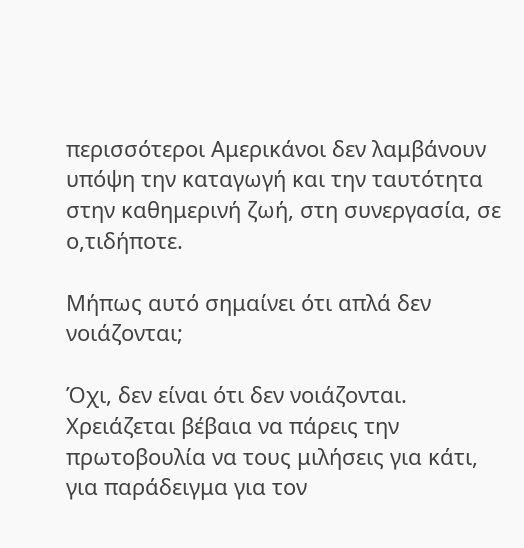περισσότεροι Αμερικάνοι δεν λαμβάνουν υπόψη την καταγωγή και την ταυτότητα στην καθημερινή ζωή, στη συνεργασία, σε ο,τιδήποτε.

Μήπως αυτό σημαίνει ότι απλά δεν νοιάζονται;

Όχι, δεν είναι ότι δεν νοιάζονται. Χρειάζεται βέβαια να πάρεις την πρωτοβουλία να τους μιλήσεις για κάτι, για παράδειγμα για τον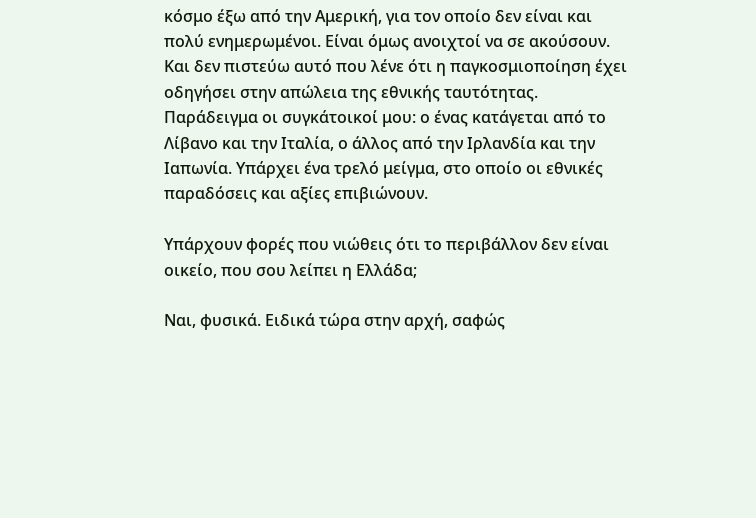κόσμο έξω από την Αμερική, για τον οποίο δεν είναι και πολύ ενημερωμένοι. Είναι όμως ανοιχτοί να σε ακούσουν. Και δεν πιστεύω αυτό που λένε ότι η παγκοσμιοποίηση έχει οδηγήσει στην απώλεια της εθνικής ταυτότητας. Παράδειγμα οι συγκάτοικοί μου: ο ένας κατάγεται από το Λίβανο και την Ιταλία, ο άλλος από την Ιρλανδία και την Ιαπωνία. Υπάρχει ένα τρελό μείγμα, στο οποίο οι εθνικές παραδόσεις και αξίες επιβιώνουν.

Υπάρχουν φορές που νιώθεις ότι το περιβάλλον δεν είναι οικείο, που σου λείπει η Ελλάδα;

Ναι, φυσικά. Ειδικά τώρα στην αρχή, σαφώς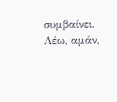συμβαίνει. Λέω, αμάν,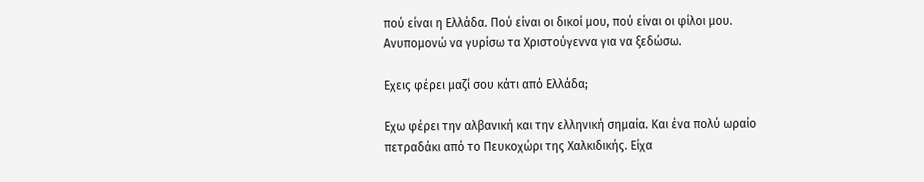πού είναι η Ελλάδα. Πού είναι οι δικοί μου, πού είναι οι φίλοι μου. Ανυπομονώ να γυρίσω τα Χριστούγεννα για να ξεδώσω.

Εχεις φέρει μαζί σου κάτι από Ελλάδα;

Εχω φέρει την αλβανική και την ελληνική σημαία. Και ένα πολύ ωραίο πετραδάκι από το Πευκοχώρι της Χαλκιδικής. Είχα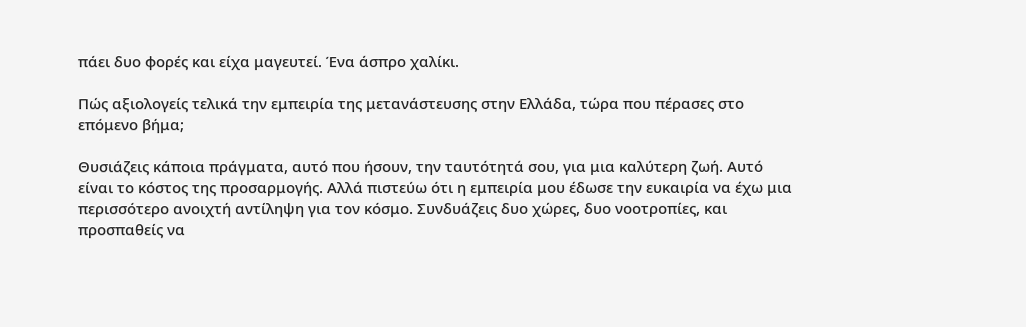πάει δυο φορές και είχα μαγευτεί. Ένα άσπρο χαλίκι.

Πώς αξιολογείς τελικά την εμπειρία της μετανάστευσης στην Ελλάδα, τώρα που πέρασες στο επόμενο βήμα;

Θυσιάζεις κάποια πράγματα, αυτό που ήσουν, την ταυτότητά σου, για μια καλύτερη ζωή. Αυτό είναι το κόστος της προσαρμογής. Αλλά πιστεύω ότι η εμπειρία μου έδωσε την ευκαιρία να έχω μια περισσότερο ανοιχτή αντίληψη για τον κόσμο. Συνδυάζεις δυο χώρες, δυο νοοτροπίες, και προσπαθείς να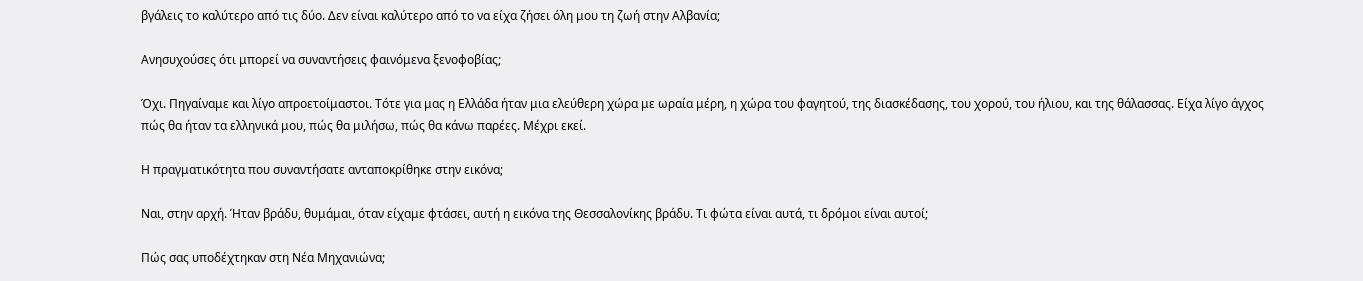βγάλεις το καλύτερο από τις δύο. Δεν είναι καλύτερο από το να είχα ζήσει όλη μου τη ζωή στην Αλβανία;

Ανησυχούσες ότι μπορεί να συναντήσεις φαινόμενα ξενοφοβίας;

Όχι. Πηγαίναμε και λίγο απροετοίμαστοι. Τότε για μας η Ελλάδα ήταν μια ελεύθερη χώρα με ωραία μέρη, η χώρα του φαγητού, της διασκέδασης, του χορού, του ήλιου, και της θάλασσας. Είχα λίγο άγχος πώς θα ήταν τα ελληνικά μου, πώς θα μιλήσω, πώς θα κάνω παρέες. Μέχρι εκεί.

Η πραγματικότητα που συναντήσατε ανταποκρίθηκε στην εικόνα;

Ναι, στην αρχή. Ήταν βράδυ, θυμάμαι, όταν είχαμε φτάσει, αυτή η εικόνα της Θεσσαλονίκης βράδυ. Τι φώτα είναι αυτά, τι δρόμοι είναι αυτοί;

Πώς σας υποδέχτηκαν στη Νέα Μηχανιώνα;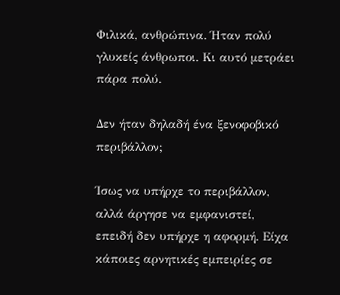Φιλικά, ανθρώπινα. Ήταν πολύ γλυκείς άνθρωποι. Κι αυτό μετράει πάρα πολύ.

Δεν ήταν δηλαδή ένα ξενοφοβικό περιβάλλον;

Ίσως να υπήρχε το περιβάλλον, αλλά άργησε να εμφανιστεί, επειδή δεν υπήρχε η αφορμή. Είχα κάποιες αρνητικές εμπειρίες σε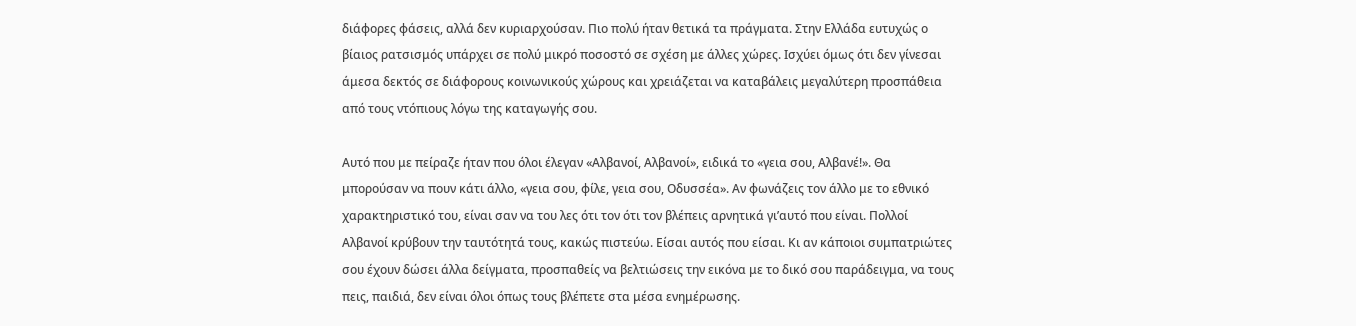διάφορες φάσεις, αλλά δεν κυριαρχούσαν. Πιο πολύ ήταν θετικά τα πράγματα. Στην Ελλάδα ευτυχώς ο βίαιος ρατσισμός υπάρχει σε πολύ μικρό ποσοστό σε σχέση με άλλες χώρες. Ισχύει όμως ότι δεν γίνεσαι άμεσα δεκτός σε διάφορους κοινωνικούς χώρους και χρειάζεται να καταβάλεις μεγαλύτερη προσπάθεια από τους ντόπιους λόγω της καταγωγής σου.

Αυτό που με πείραζε ήταν που όλοι έλεγαν «Αλβανοί, Αλβανοί», ειδικά το «γεια σου, Αλβανέ!». Θα μπορούσαν να πουν κάτι άλλο, «γεια σου, φίλε, γεια σου, Οδυσσέα». Αν φωνάζεις τον άλλο με το εθνικό χαρακτηριστικό του, είναι σαν να του λες ότι τον ότι τον βλέπεις αρνητικά γι’αυτό που είναι. Πολλοί Αλβανοί κρύβουν την ταυτότητά τους, κακώς πιστεύω. Είσαι αυτός που είσαι. Κι αν κάποιοι συμπατριώτες σου έχουν δώσει άλλα δείγματα, προσπαθείς να βελτιώσεις την εικόνα με το δικό σου παράδειγμα, να τους πεις, παιδιά, δεν είναι όλοι όπως τους βλέπετε στα μέσα ενημέρωσης.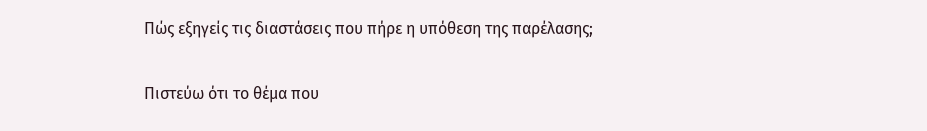Πώς εξηγείς τις διαστάσεις που πήρε η υπόθεση της παρέλασης;

Πιστεύω ότι το θέμα που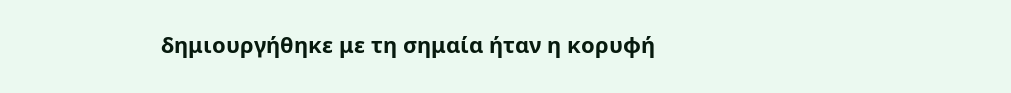δημιουργήθηκε με τη σημαία ήταν η κορυφή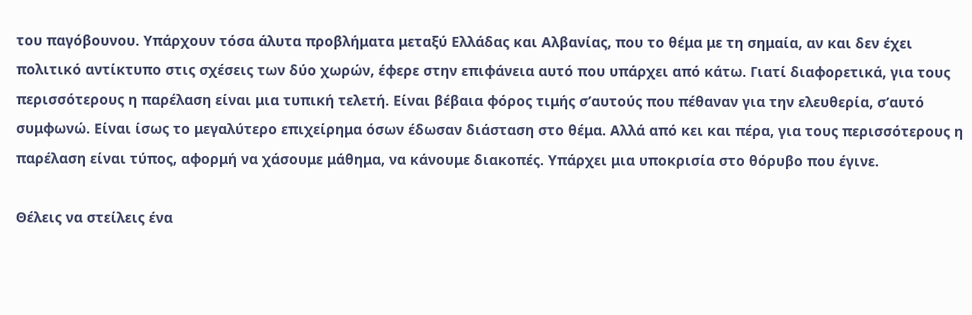του παγόβουνου. Υπάρχουν τόσα άλυτα προβλήματα μεταξύ Ελλάδας και Αλβανίας, που το θέμα με τη σημαία, αν και δεν έχει πολιτικό αντίκτυπο στις σχέσεις των δύο χωρών, έφερε στην επιφάνεια αυτό που υπάρχει από κάτω. Γιατί διαφορετικά, για τους περισσότερους η παρέλαση είναι μια τυπική τελετή. Είναι βέβαια φόρος τιμής σ’αυτούς που πέθαναν για την ελευθερία, σ’αυτό συμφωνώ. Είναι ίσως το μεγαλύτερο επιχείρημα όσων έδωσαν διάσταση στο θέμα. Αλλά από κει και πέρα, για τους περισσότερους η παρέλαση είναι τύπος, αφορμή να χάσουμε μάθημα, να κάνουμε διακοπές. Υπάρχει μια υποκρισία στο θόρυβο που έγινε.

Θέλεις να στείλεις ένα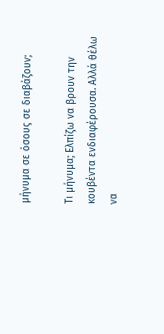μήνυμα σε όσους σε διαβάζουν;

Τι μήνυμα; Ελπίζω να βρουν την κουβέντα ενδιαφέρουσα. Αλλά θέλω να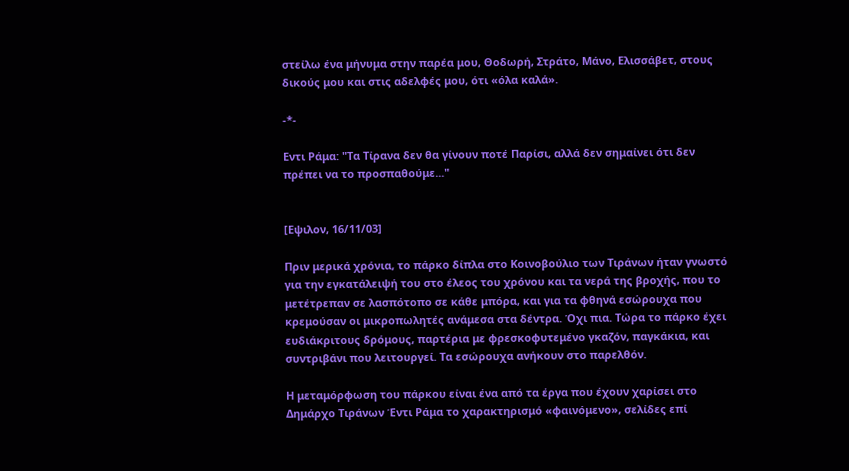στείλω ένα μήνυμα στην παρέα μου, Θοδωρή, Στράτο, Μάνο, Ελισσάβετ, στους δικούς μου και στις αδελφές μου, ότι «όλα καλά».

-*-

Εντι Ράμα: "Τα Τίρανα δεν θα γίνουν ποτέ Παρίσι, αλλά δεν σημαίνει ότι δεν πρέπει να το προσπαθούμε..."


[Εψιλον, 16/11/03]

Πριν μερικά χρόνια, το πάρκο δίπλα στο Κοινοβούλιο των Τιράνων ήταν γνωστό για την εγκατάλειψή του στο έλεος του χρόνου και τα νερά της βροχής, που το μετέτρεπαν σε λασπότοπο σε κάθε μπόρα, και για τα φθηνά εσώρουχα που κρεμούσαν οι μικροπωλητές ανάμεσα στα δέντρα. Όχι πια. Τώρα το πάρκο έχει ευδιάκριτους δρόμους, παρτέρια με φρεσκοφυτεμένο γκαζόν, παγκάκια, και συντριβάνι που λειτουργεί. Τα εσώρουχα ανήκουν στο παρελθόν.

Η μεταμόρφωση του πάρκου είναι ένα από τα έργα που έχουν χαρίσει στο Δημάρχο Τιράνων Έντι Ράμα το χαρακτηρισμό «φαινόμενο», σελίδες επί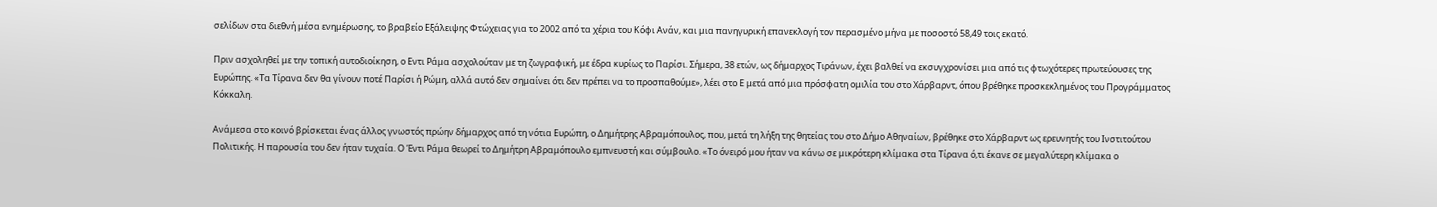σελίδων στα διεθνή μέσα ενημέρωσης, το βραβείο Εξάλειψης Φτώχειας για το 2002 από τα χέρια του Κόφι Ανάν, και μια πανηγυρική επανεκλογή τον περασμένο μήνα με ποσοστό 58,49 τοις εκατό.

Πριν ασχοληθεί με την τοπική αυτοδιοίκηση, ο Εντι Ράμα ασχολούταν με τη ζωγραφική, με έδρα κυρίως το Παρίσι. Σήμερα, 38 ετών, ως δήμαρχος Τιράνων, έχει βαλθεί να εκσυγχρονίσει μια από τις φτωχότερες πρωτεύουσες της Ευρώπης. «Τα Τίρανα δεν θα γίνουν ποτέ Παρίσι ή Ρώμη, αλλά αυτό δεν σημαίνει ότι δεν πρέπει να το προσπαθούμε», λέει στο Ε μετά από μια πρόσφατη ομιλία του στο Χάρβαρντ, όπου βρέθηκε προσκεκλημένος του Προγράμματος Κόκκαλη.

Ανάμεσα στο κοινό βρίσκεται ένας άλλος γνωστός πρώην δήμαρχος από τη νότια Ευρώπη, ο Δημήτρης Αβραμόπουλος, που, μετά τη λήξη της θητείας του στο Δήμο Αθηναίων, βρέθηκε στο Χάρβαρντ ως ερευνητής του Ινστιτούτου Πολιτικής. Η παρουσία του δεν ήταν τυχαία. Ο Έντι Ράμα θεωρεί το Δημήτρη Αβραμόπουλο εμπνευστή και σύμβουλο. «Το όνειρό μου ήταν να κάνω σε μικρότερη κλίμακα στα Τίρανα ό,τι έκανε σε μεγαλύτερη κλίμακα ο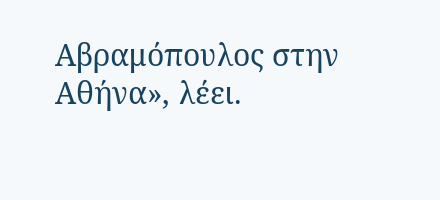Αβραμόπουλος στην Αθήνα», λέει.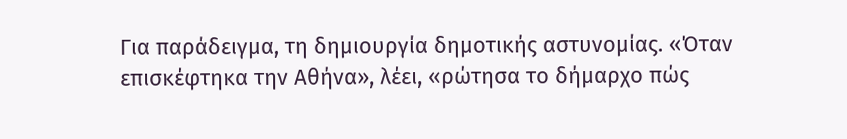Για παράδειγμα, τη δημιουργία δημοτικής αστυνομίας. «Όταν επισκέφτηκα την Αθήνα», λέει, «ρώτησα το δήμαρχο πώς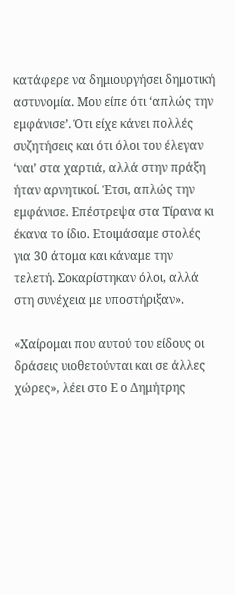κατάφερε να δημιουργήσει δημοτική αστυνομία. Μου είπε ότι ‘απλώς την εμφάνισε’. Ότι είχε κάνει πολλές συζητήσεις και ότι όλοι του έλεγαν ‘ναι’ στα χαρτιά, αλλά στην πράξη ήταν αρνητικοί. Έτσι, απλώς την εμφάνισε. Επέστρεψα στα Τίρανα κι έκανα το ίδιο. Ετοιμάσαμε στολές για 30 άτομα και κάναμε την τελετή. Σοκαρίστηκαν όλοι, αλλά στη συνέχεια με υποστήριξαν».

«Χαίρομαι που αυτού του είδους οι δράσεις υιοθετούνται και σε άλλες χώρες», λέει στο Ε ο Δημήτρης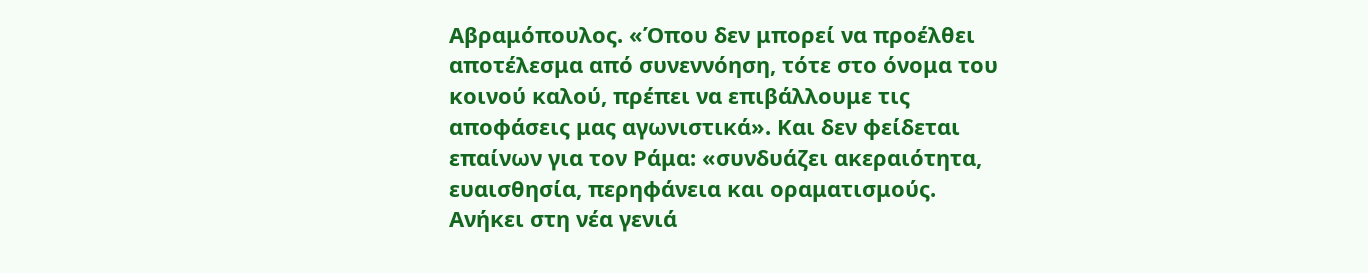Αβραμόπουλος. «Όπου δεν μπορεί να προέλθει αποτέλεσμα από συνεννόηση, τότε στο όνομα του κοινού καλού, πρέπει να επιβάλλουμε τις αποφάσεις μας αγωνιστικά». Και δεν φείδεται επαίνων για τον Ράμα: «συνδυάζει ακεραιότητα, ευαισθησία, περηφάνεια και οραματισμούς. Ανήκει στη νέα γενιά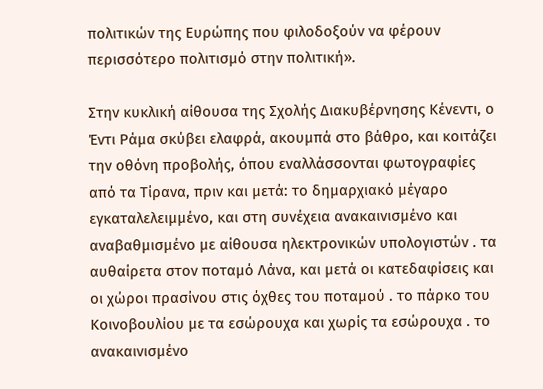πολιτικών της Ευρώπης που φιλοδοξούν να φέρουν περισσότερο πολιτισμό στην πολιτική».

Στην κυκλική αίθουσα της Σχολής Διακυβέρνησης Κένεντι, ο Έντι Ράμα σκύβει ελαφρά, ακουμπά στο βάθρο, και κοιτάζει την οθόνη προβολής, όπου εναλλάσσονται φωτογραφίες από τα Τίρανα, πριν και μετά: το δημαρχιακό μέγαρο εγκαταλελειμμένο, και στη συνέχεια ανακαινισμένο και αναβαθμισμένο με αίθουσα ηλεκτρονικών υπολογιστών . τα αυθαίρετα στον ποταμό Λάνα, και μετά οι κατεδαφίσεις και οι χώροι πρασίνου στις όχθες του ποταμού . το πάρκο του Κοινοβουλίου με τα εσώρουχα και χωρίς τα εσώρουχα . το ανακαινισμένο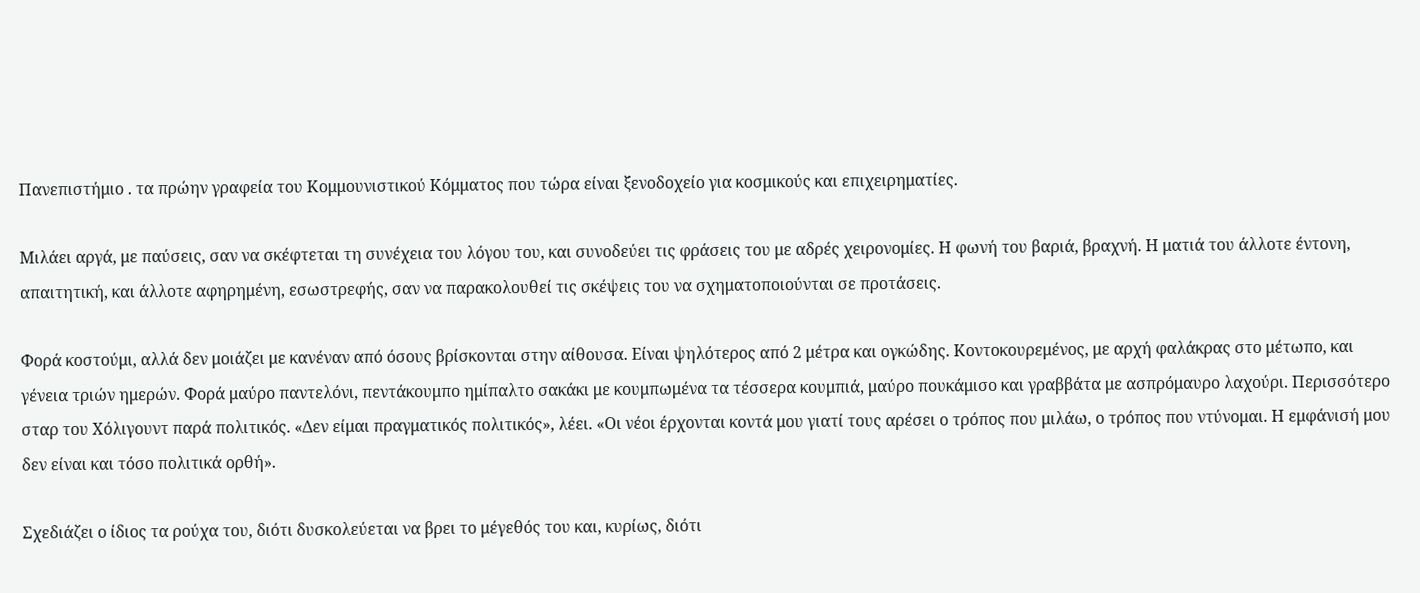Πανεπιστήμιο . τα πρώην γραφεία του Κομμουνιστικού Κόμματος που τώρα είναι ξενοδοχείο για κοσμικούς και επιχειρηματίες.

Μιλάει αργά, με παύσεις, σαν να σκέφτεται τη συνέχεια του λόγου του, και συνοδεύει τις φράσεις του με αδρές χειρονομίες. Η φωνή του βαριά, βραχνή. Η ματιά του άλλοτε έντονη, απαιτητική, και άλλοτε αφηρημένη, εσωστρεφής, σαν να παρακολουθεί τις σκέψεις του να σχηματοποιούνται σε προτάσεις.

Φορά κοστούμι, αλλά δεν μοιάζει με κανέναν από όσους βρίσκονται στην αίθουσα. Είναι ψηλότερος από 2 μέτρα και ογκώδης. Κοντοκουρεμένος, με αρχή φαλάκρας στο μέτωπο, και γένεια τριών ημερών. Φορά μαύρο παντελόνι, πεντάκουμπο ημίπαλτο σακάκι με κουμπωμένα τα τέσσερα κουμπιά, μαύρο πουκάμισο και γραββάτα με ασπρόμαυρο λαχούρι. Περισσότερο σταρ του Χόλιγουντ παρά πολιτικός. «Δεν είμαι πραγματικός πολιτικός», λέει. «Οι νέοι έρχονται κοντά μου γιατί τους αρέσει ο τρόπος που μιλάω, ο τρόπος που ντύνομαι. Η εμφάνισή μου δεν είναι και τόσο πολιτικά ορθή».

Σχεδιάζει ο ίδιος τα ρούχα του, διότι δυσκολεύεται να βρει το μέγεθός του και, κυρίως, διότι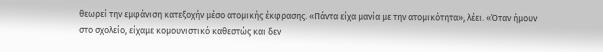θεωρεί την εμφάνιση κατεξοχήν μέσο ατομικής έκφρασης. «Πάντα είχα μανία με την ατομικότητα», λέει. «Όταν ήμουν στο σχολείο, είχαμε κομουνιστικό καθεστώς και δεν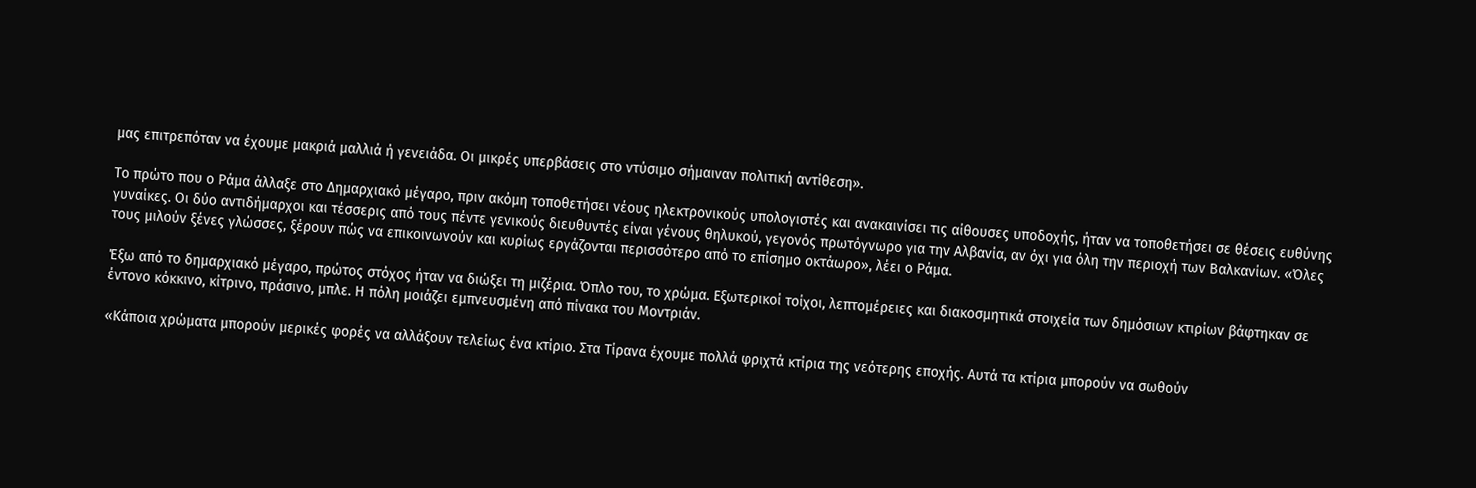μας επιτρεπόταν να έχουμε μακριά μαλλιά ή γενειάδα. Οι μικρές υπερβάσεις στο ντύσιμο σήμαιναν πολιτική αντίθεση».

Το πρώτο που ο Ράμα άλλαξε στο Δημαρχιακό μέγαρο, πριν ακόμη τοποθετήσει νέους ηλεκτρονικούς υπολογιστές και ανακαινίσει τις αίθουσες υποδοχής, ήταν να τοποθετήσει σε θέσεις ευθύνης γυναίκες. Οι δύο αντιδήμαρχοι και τέσσερις από τους πέντε γενικούς διευθυντές είναι γένους θηλυκού, γεγονός πρωτόγνωρο για την Αλβανία, αν όχι για όλη την περιοχή των Βαλκανίων. «Όλες τους μιλούν ξένες γλώσσες, ξέρουν πώς να επικοινωνούν και κυρίως εργάζονται περισσότερο από το επίσημο οκτάωρο», λέει ο Ράμα.

Έξω από το δημαρχιακό μέγαρο, πρώτος στόχος ήταν να διώξει τη μιζέρια. Όπλο του, το χρώμα. Εξωτερικοί τοίχοι, λεπτομέρειες και διακοσμητικά στοιχεία των δημόσιων κτιρίων βάφτηκαν σε έντονο κόκκινο, κίτρινο, πράσινο, μπλε. Η πόλη μοιάζει εμπνευσμένη από πίνακα του Μοντριάν.

«Κάποια χρώματα μπορούν μερικές φορές να αλλάξουν τελείως ένα κτίριο. Στα Τίρανα έχουμε πολλά φριχτά κτίρια της νεότερης εποχής. Αυτά τα κτίρια μπορούν να σωθούν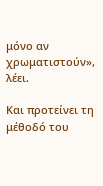μόνο αν χρωματιστούν», λέει.

Και προτείνει τη μέθοδό του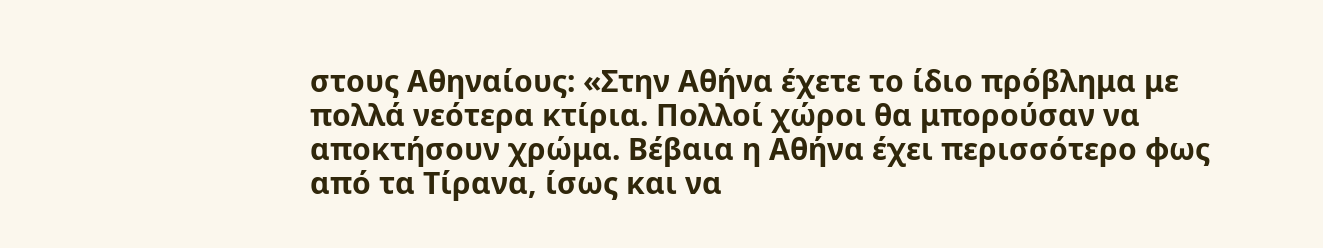στους Αθηναίους: «Στην Αθήνα έχετε το ίδιο πρόβλημα με πολλά νεότερα κτίρια. Πολλοί χώροι θα μπορούσαν να αποκτήσουν χρώμα. Βέβαια η Αθήνα έχει περισσότερο φως από τα Τίρανα, ίσως και να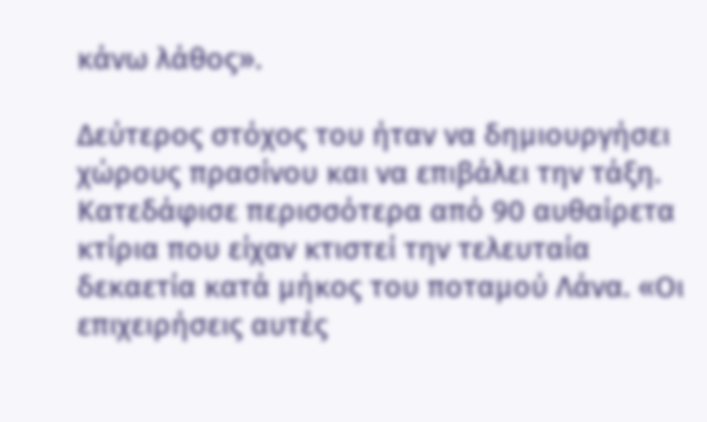κάνω λάθος».

Δεύτερος στόχος του ήταν να δημιουργήσει χώρους πρασίνου και να επιβάλει την τάξη. Κατεδάφισε περισσότερα από 90 αυθαίρετα κτίρια που είχαν κτιστεί την τελευταία δεκαετία κατά μήκος του ποταμού Λάνα. «Οι επιχειρήσεις αυτές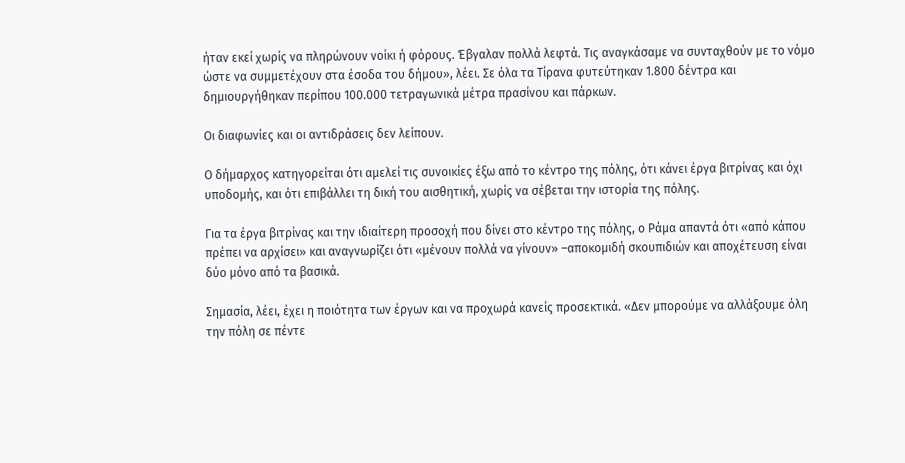ήταν εκεί χωρίς να πληρώνουν νοίκι ή φόρους. Έβγαλαν πολλά λεφτά. Τις αναγκάσαμε να συνταχθούν με το νόμο ώστε να συμμετέχουν στα έσοδα του δήμου», λέει. Σε όλα τα Τίρανα φυτεύτηκαν 1.800 δέντρα και δημιουργήθηκαν περίπου 100.000 τετραγωνικά μέτρα πρασίνου και πάρκων.

Οι διαφωνίες και οι αντιδράσεις δεν λείπουν.

Ο δήμαρχος κατηγορείται ότι αμελεί τις συνοικίες έξω από το κέντρο της πόλης, ότι κάνει έργα βιτρίνας και όχι υποδομής, και ότι επιβάλλει τη δική του αισθητική, χωρίς να σέβεται την ιστορία της πόλης.

Για τα έργα βιτρίνας και την ιδιαίτερη προσοχή που δίνει στο κέντρο της πόλης, ο Ράμα απαντά ότι «από κάπου πρέπει να αρχίσει» και αναγνωρίζει ότι «μένουν πολλά να γίνουν» –αποκομιδή σκουπιδιών και αποχέτευση είναι δύο μόνο από τα βασικά.

Σημασία, λέει, έχει η ποιότητα των έργων και να προχωρά κανείς προσεκτικά. «Δεν μπορούμε να αλλάξουμε όλη την πόλη σε πέντε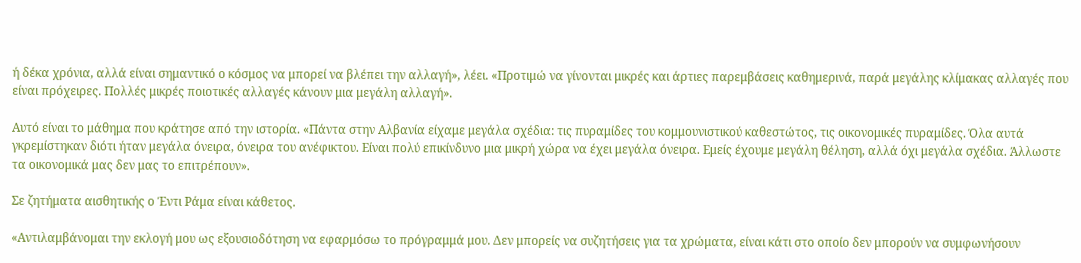ή δέκα χρόνια, αλλά είναι σημαντικό ο κόσμος να μπορεί να βλέπει την αλλαγή», λέει. «Προτιμώ να γίνονται μικρές και άρτιες παρεμβάσεις καθημερινά, παρά μεγάλης κλίμακας αλλαγές που είναι πρόχειρες. Πολλές μικρές ποιοτικές αλλαγές κάνουν μια μεγάλη αλλαγή».

Αυτό είναι το μάθημα που κράτησε από την ιστορία. «Πάντα στην Αλβανία είχαμε μεγάλα σχέδια: τις πυραμίδες του κομμουνιστικού καθεστώτος, τις οικονομικές πυραμίδες. Όλα αυτά γκρεμίστηκαν διότι ήταν μεγάλα όνειρα, όνειρα του ανέφικτου. Είναι πολύ επικίνδυνο μια μικρή χώρα να έχει μεγάλα όνειρα. Εμείς έχουμε μεγάλη θέληση, αλλά όχι μεγάλα σχέδια. Άλλωστε τα οικονομικά μας δεν μας το επιτρέπουν».

Σε ζητήματα αισθητικής ο Έντι Ράμα είναι κάθετος.

«Αντιλαμβάνομαι την εκλογή μου ως εξουσιοδότηση να εφαρμόσω το πρόγραμμά μου. Δεν μπορείς να συζητήσεις για τα χρώματα, είναι κάτι στο οποίο δεν μπορούν να συμφωνήσουν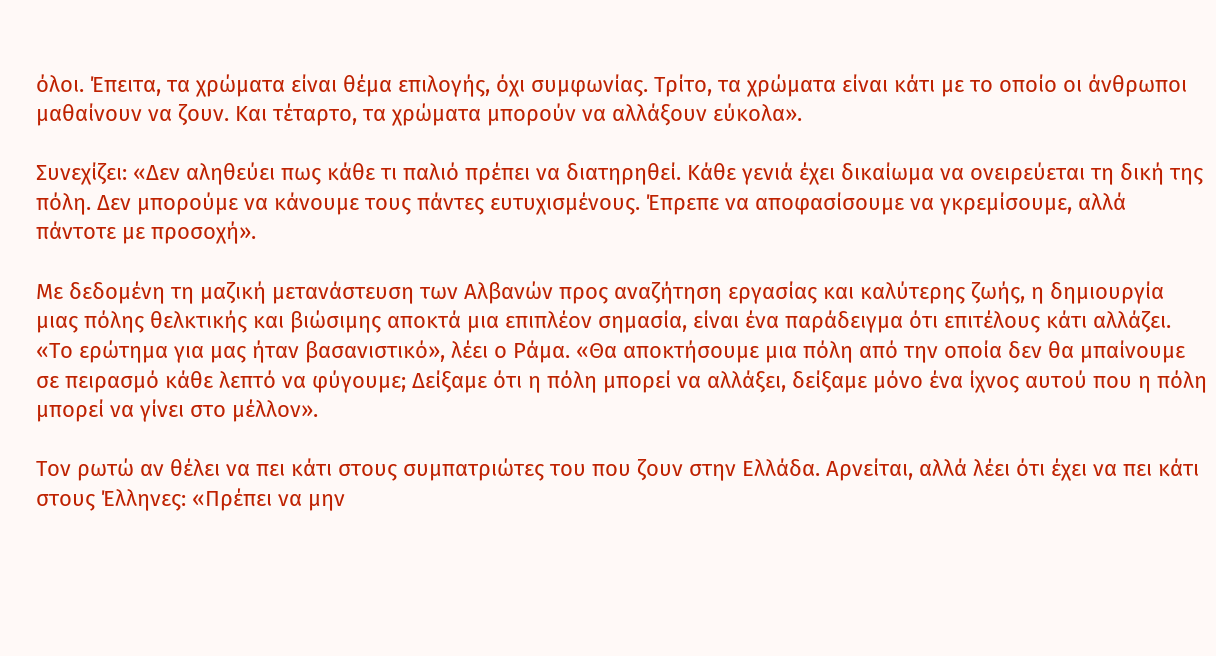όλοι. Έπειτα, τα χρώματα είναι θέμα επιλογής, όχι συμφωνίας. Τρίτο, τα χρώματα είναι κάτι με το οποίο οι άνθρωποι μαθαίνουν να ζουν. Και τέταρτο, τα χρώματα μπορούν να αλλάξουν εύκολα».

Συνεχίζει: «Δεν αληθεύει πως κάθε τι παλιό πρέπει να διατηρηθεί. Κάθε γενιά έχει δικαίωμα να ονειρεύεται τη δική της πόλη. Δεν μπορούμε να κάνουμε τους πάντες ευτυχισμένους. Έπρεπε να αποφασίσουμε να γκρεμίσουμε, αλλά πάντοτε με προσοχή».

Με δεδομένη τη μαζική μετανάστευση των Αλβανών προς αναζήτηση εργασίας και καλύτερης ζωής, η δημιουργία μιας πόλης θελκτικής και βιώσιμης αποκτά μια επιπλέον σημασία, είναι ένα παράδειγμα ότι επιτέλους κάτι αλλάζει. «Το ερώτημα για μας ήταν βασανιστικό», λέει ο Ράμα. «Θα αποκτήσουμε μια πόλη από την οποία δεν θα μπαίνουμε σε πειρασμό κάθε λεπτό να φύγουμε; Δείξαμε ότι η πόλη μπορεί να αλλάξει, δείξαμε μόνο ένα ίχνος αυτού που η πόλη μπορεί να γίνει στο μέλλον».

Τον ρωτώ αν θέλει να πει κάτι στους συμπατριώτες του που ζουν στην Ελλάδα. Αρνείται, αλλά λέει ότι έχει να πει κάτι στους Έλληνες: «Πρέπει να μην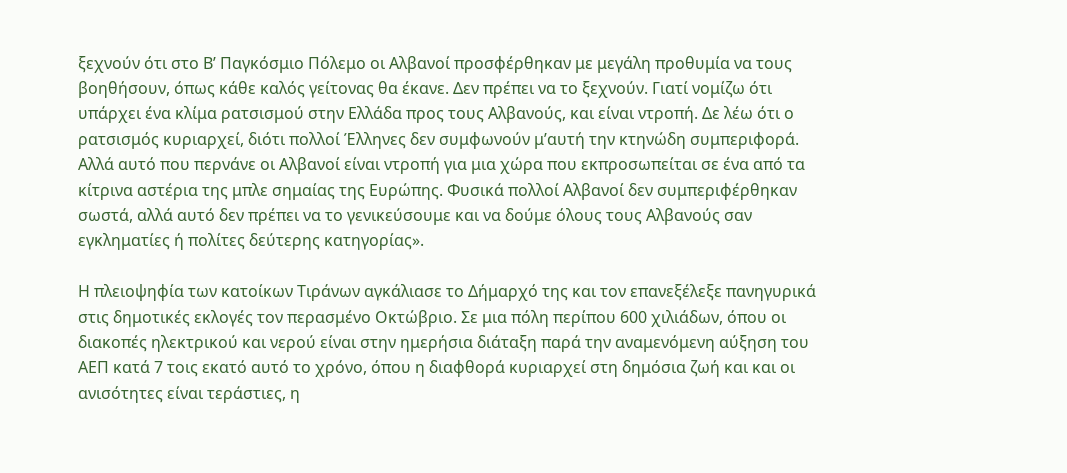ξεχνούν ότι στο Β’ Παγκόσμιο Πόλεμο οι Αλβανοί προσφέρθηκαν με μεγάλη προθυμία να τους βοηθήσουν, όπως κάθε καλός γείτονας θα έκανε. Δεν πρέπει να το ξεχνούν. Γιατί νομίζω ότι υπάρχει ένα κλίμα ρατσισμού στην Ελλάδα προς τους Αλβανούς, και είναι ντροπή. Δε λέω ότι ο ρατσισμός κυριαρχεί, διότι πολλοί Έλληνες δεν συμφωνούν μ’αυτή την κτηνώδη συμπεριφορά. Αλλά αυτό που περνάνε οι Αλβανοί είναι ντροπή για μια χώρα που εκπροσωπείται σε ένα από τα κίτρινα αστέρια της μπλε σημαίας της Ευρώπης. Φυσικά πολλοί Αλβανοί δεν συμπεριφέρθηκαν σωστά, αλλά αυτό δεν πρέπει να το γενικεύσουμε και να δούμε όλους τους Αλβανούς σαν εγκληματίες ή πολίτες δεύτερης κατηγορίας».

Η πλειοψηφία των κατοίκων Τιράνων αγκάλιασε το Δήμαρχό της και τον επανεξέλεξε πανηγυρικά στις δημοτικές εκλογές τον περασμένο Οκτώβριο. Σε μια πόλη περίπου 600 χιλιάδων, όπου οι διακοπές ηλεκτρικού και νερού είναι στην ημερήσια διάταξη παρά την αναμενόμενη αύξηση του ΑΕΠ κατά 7 τοις εκατό αυτό το χρόνο, όπου η διαφθορά κυριαρχεί στη δημόσια ζωή και και οι ανισότητες είναι τεράστιες, η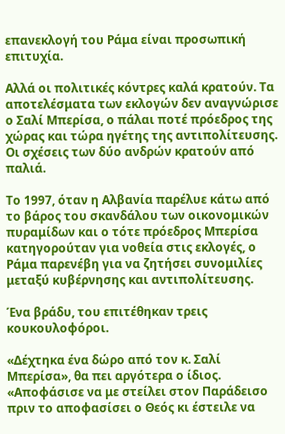επανεκλογή του Ράμα είναι προσωπική επιτυχία.

Αλλά οι πολιτικές κόντρες καλά κρατούν. Τα αποτελέσματα των εκλογών δεν αναγνώρισε ο Σαλί Μπερίσα, ο πάλαι ποτέ πρόεδρος της χώρας και τώρα ηγέτης της αντιπολίτευσης. Οι σχέσεις των δύο ανδρών κρατούν από παλιά.

Το 1997, όταν η Αλβανία παρέλυε κάτω από το βάρος του σκανδάλου των οικονομικών πυραμίδων και ο τότε πρόεδρος Μπερίσα κατηγορούταν για νοθεία στις εκλογές, ο Ράμα παρενέβη για να ζητήσει συνομιλίες μεταξύ κυβέρνησης και αντιπολίτευσης.

Ένα βράδυ, του επιτέθηκαν τρεις κουκουλοφόροι.

«Δέχτηκα ένα δώρο από τον κ. Σαλί Μπερίσα», θα πει αργότερα ο ίδιος. «Αποφάσισε να με στείλει στον Παράδεισο πριν το αποφασίσει ο Θεός κι έστειλε να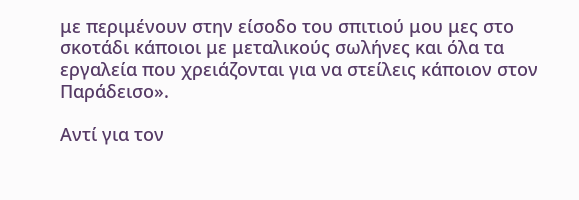με περιμένουν στην είσοδο του σπιτιού μου μες στο σκοτάδι κάποιοι με μεταλικούς σωλήνες και όλα τα εργαλεία που χρειάζονται για να στείλεις κάποιον στον Παράδεισο».

Αντί για τον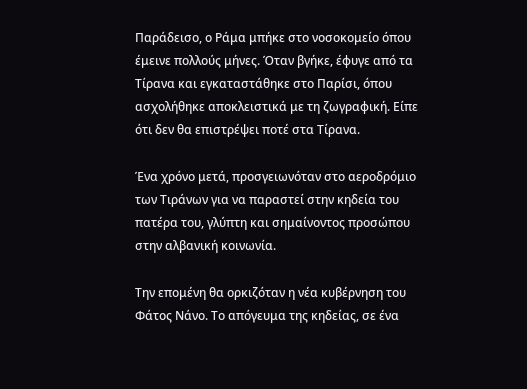Παράδεισο, ο Ράμα μπήκε στο νοσοκομείο όπου έμεινε πολλούς μήνες. Όταν βγήκε, έφυγε από τα Τίρανα και εγκαταστάθηκε στο Παρίσι, όπου ασχολήθηκε αποκλειστικά με τη ζωγραφική. Είπε ότι δεν θα επιστρέψει ποτέ στα Τίρανα.

Ένα χρόνο μετά, προσγειωνόταν στο αεροδρόμιο των Τιράνων για να παραστεί στην κηδεία του πατέρα του, γλύπτη και σημαίνοντος προσώπου στην αλβανική κοινωνία.

Την επομένη θα ορκιζόταν η νέα κυβέρνηση του Φάτος Νάνο. Το απόγευμα της κηδείας, σε ένα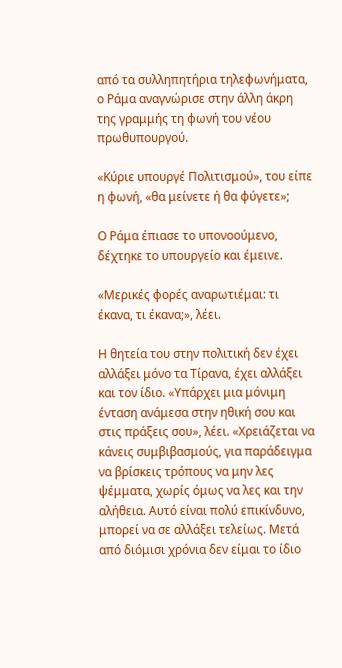από τα συλληπητήρια τηλεφωνήματα, ο Ράμα αναγνώρισε στην άλλη άκρη της γραμμής τη φωνή του νέου πρωθυπουργού.

«Κύριε υπουργέ Πολιτισμού», του είπε η φωνή, «θα μείνετε ή θα φύγετε»;

Ο Ράμα έπιασε το υπονοούμενο, δέχτηκε το υπουργείο και έμεινε.

«Μερικές φορές αναρωτιέμαι: τι έκανα, τι έκανα;», λέει.

Η θητεία του στην πολιτική δεν έχει αλλάξει μόνο τα Τίρανα, έχει αλλάξει και τον ίδιο. «Υπάρχει μια μόνιμη ένταση ανάμεσα στην ηθική σου και στις πράξεις σου», λέει. «Χρειάζεται να κάνεις συμβιβασμούς, για παράδειγμα να βρίσκεις τρόπους να μην λες ψέμματα, χωρίς όμως να λες και την αλήθεια. Αυτό είναι πολύ επικίνδυνο, μπορεί να σε αλλάξει τελείως. Μετά από διόμισι χρόνια δεν είμαι το ίδιο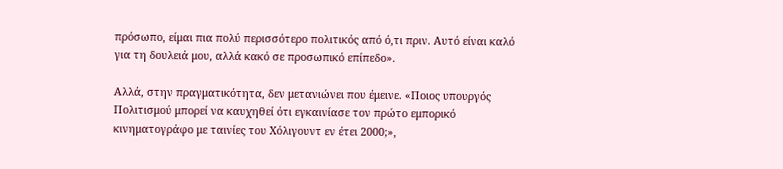πρόσωπο, είμαι πια πολύ περισσότερο πολιτικός από ό,τι πριν. Αυτό είναι καλό για τη δουλειά μου, αλλά κακό σε προσωπικό επίπεδο».

Αλλά, στην πραγματικότητα, δεν μετανιώνει που έμεινε. «Ποιος υπουργός Πολιτισμού μπορεί να καυχηθεί ότι εγκαινίασε τον πρώτο εμπορικό κινηματογράφο με ταινίες του Χόλιγουντ εν έτει 2000;»,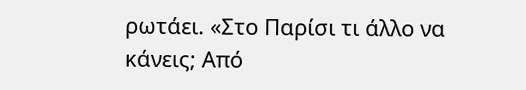ρωτάει. «Στο Παρίσι τι άλλο να κάνεις; Από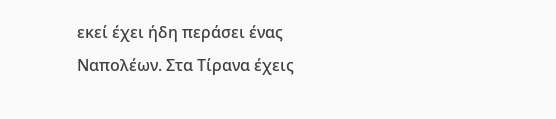εκεί έχει ήδη περάσει ένας Ναπολέων. Στα Τίρανα έχεις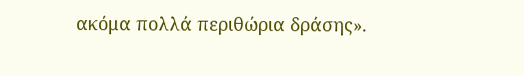ακόμα πολλά περιθώρια δράσης».